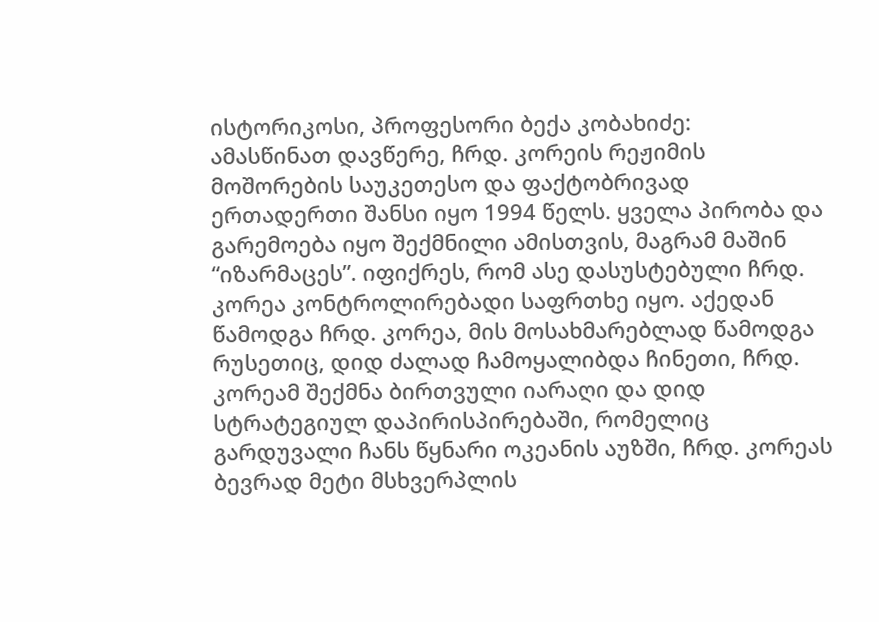ისტორიკოსი, პროფესორი ბექა კობახიძე:
ამასწინათ დავწერე, ჩრდ. კორეის რეჟიმის მოშორების საუკეთესო და ფაქტობრივად ერთადერთი შანსი იყო 1994 წელს. ყველა პირობა და გარემოება იყო შექმნილი ამისთვის, მაგრამ მაშინ “იზარმაცეს”. იფიქრეს, რომ ასე დასუსტებული ჩრდ. კორეა კონტროლირებადი საფრთხე იყო. აქედან წამოდგა ჩრდ. კორეა, მის მოსახმარებლად წამოდგა რუსეთიც, დიდ ძალად ჩამოყალიბდა ჩინეთი, ჩრდ. კორეამ შექმნა ბირთვული იარაღი და დიდ სტრატეგიულ დაპირისპირებაში, რომელიც გარდუვალი ჩანს წყნარი ოკეანის აუზში, ჩრდ. კორეას ბევრად მეტი მსხვერპლის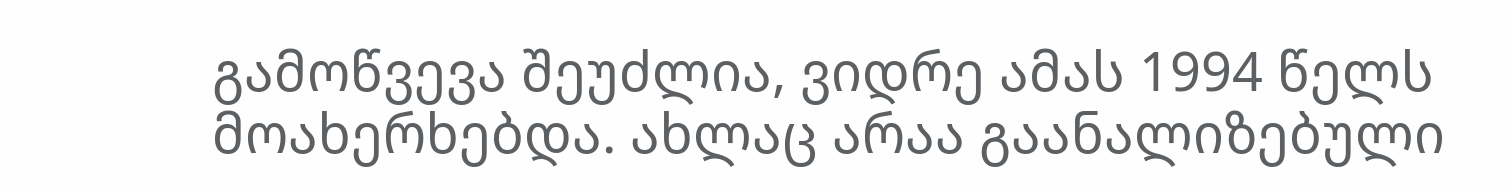გამოწვევა შეუძლია, ვიდრე ამას 1994 წელს მოახერხებდა. ახლაც არაა გაანალიზებული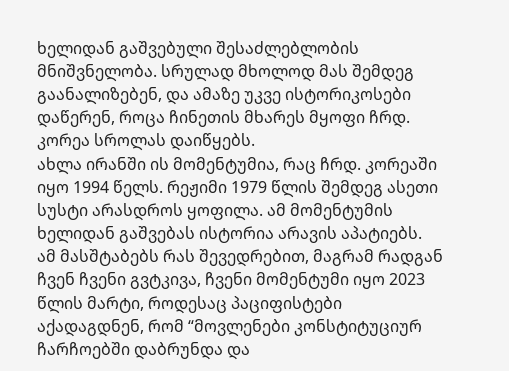ხელიდან გაშვებული შესაძლებლობის მნიშვნელობა. სრულად მხოლოდ მას შემდეგ გაანალიზებენ, და ამაზე უკვე ისტორიკოსები დაწერენ, როცა ჩინეთის მხარეს მყოფი ჩრდ. კორეა სროლას დაიწყებს.
ახლა ირანში ის მომენტუმია, რაც ჩრდ. კორეაში იყო 1994 წელს. რეჟიმი 1979 წლის შემდეგ ასეთი სუსტი არასდროს ყოფილა. ამ მომენტუმის ხელიდან გაშვებას ისტორია არავის აპატიებს.
ამ მასშტაბებს რას შევედრებით, მაგრამ რადგან ჩვენ ჩვენი გვტკივა, ჩვენი მომენტუმი იყო 2023 წლის მარტი, როდესაც პაციფისტები აქადაგდნენ, რომ “მოვლენები კონსტიტუციურ ჩარჩოებში დაბრუნდა და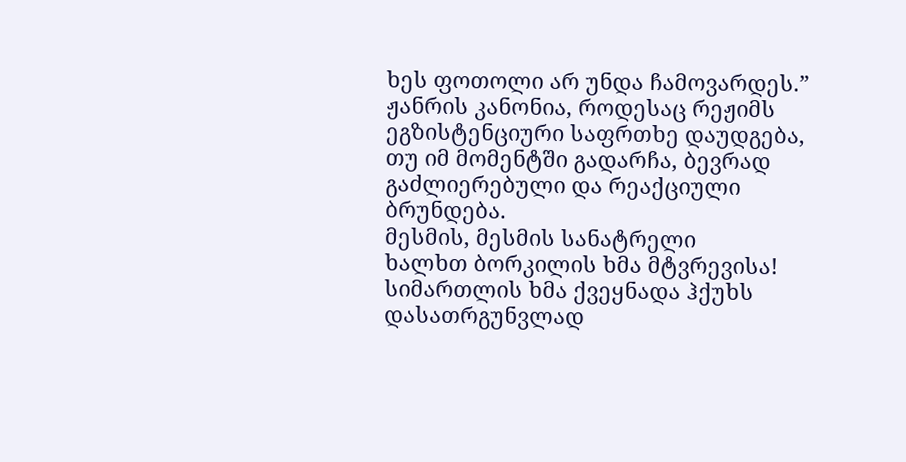ხეს ფოთოლი არ უნდა ჩამოვარდეს.”
ჟანრის კანონია, როდესაც რეჟიმს ეგზისტენციური საფრთხე დაუდგება, თუ იმ მომენტში გადარჩა, ბევრად გაძლიერებული და რეაქციული ბრუნდება.
მესმის, მესმის სანატრელი
ხალხთ ბორკილის ხმა მტვრევისა!
სიმართლის ხმა ქვეყნადა ჰქუხს
დასათრგუნვლად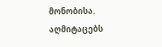მონობისა.
აღმიტაცებს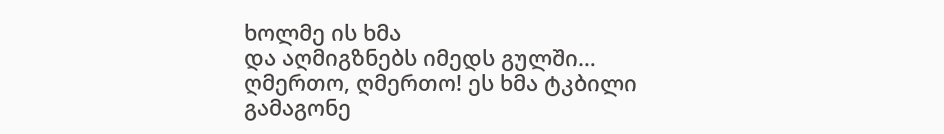ხოლმე ის ხმა
და აღმიგზნებს იმედს გულში…
ღმერთო, ღმერთო! ეს ხმა ტკბილი
გამაგონე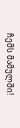ჩემს მამულში!